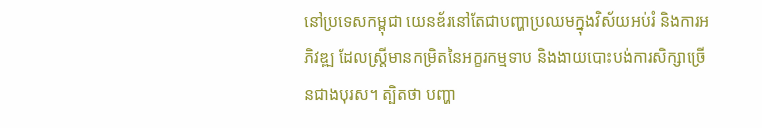នៅប្រទេសកម្ពុជា យេនឌ័រនៅតែជាបញ្ហាប្រឈមក្នុងវិស័យអប់រំ និងការអភិវឌ្ឍ ដែលស្ត្រីមានកម្រិតនៃអក្ខរកម្មទាប និងងាយបោះបង់ការសិក្សាច្រើនជាងបុរស។ ត្បិតថា បញ្ហា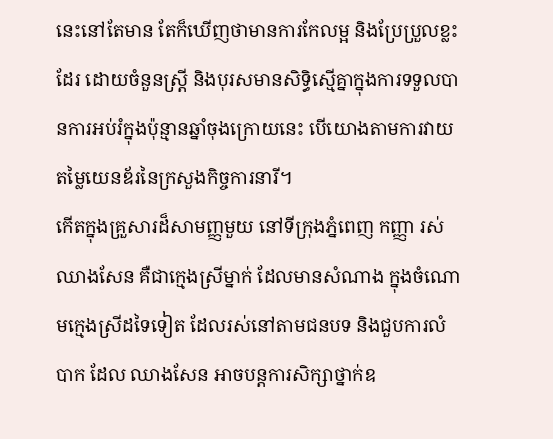នេះនៅតែមាន តែក៏ឃើញថាមានការកែលម្អ និងប្រែប្រួលខ្លះដែរ ដោយចំនួនស្ត្រី និងបុរសមានសិទ្ធិស្មើគ្នាក្នុងការទទួលបានការអប់រំក្នុងប៉ុន្មានឆ្នាំចុងក្រោយនេះ បើយោងតាមការវាយតម្លៃយេនឌ័រនៃក្រសួងកិច្ចការនារី។
កើតក្នុងគ្រួសារដ៏សាមញ្ញមួយ នៅទីក្រុងភ្នំពេញ កញ្ញា រស់ ឈាងសែន គឺជាក្មេងស្រីម្នាក់ ដែលមានសំណាង ក្នុងចំណោមក្មេងស្រីដទៃទៀត ដែលរស់នៅតាមជនបទ និងជួបការលំបាក ដែល ឈាងសែន អាចបន្តការសិក្សាថ្នាក់ឧ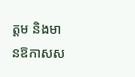ត្តម និងមានឱកាសស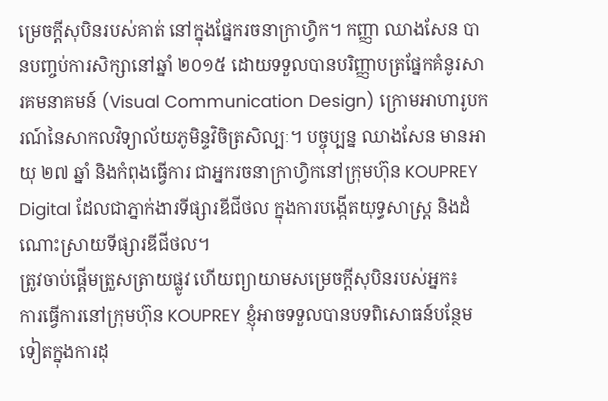ម្រេចក្តីសុបិនរបស់គាត់ នៅក្នុងផ្នែករចនាក្រាហ្វិក។ កញ្ញា ឈាងសែន បានបញ្ចប់ការសិក្សានៅឆ្នាំ ២០១៥ ដោយទទួលបានបរិញ្ញាបត្រផ្នែកគំនូរសារគមនាគមន៍ (Visual Communication Design) ក្រោមអាហារូបករណ៍នៃសាកលវិទ្យាល័យភូមិន្ទវិចិត្រសិល្បៈ។ បច្ចុប្បន្ន ឈាងសែន មានអាយុ ២៧ ឆ្នាំ និងកំពុងធ្វើការ ជាអ្នករចនាក្រាហ្វិកនៅក្រុមហ៊ុន KOUPREY Digital ដែលជាភ្នាក់ងារទីផ្សារឌីជីថល ក្នុងការបង្កើតយុទ្ធសាស្ត្រ និងដំណោះស្រាយទីផ្សារឌីជីថល។
ត្រូវចាប់ផ្តើមត្រួសត្រាយផ្លូវ ហើយព្យាយាមសម្រេចក្តីសុបិនរបស់អ្នក៖
ការធ្វើការនៅក្រុមហ៊ុន KOUPREY ខ្ញុំអាចទទួលបានបទពិសោធន៍បន្ថែមទៀតក្នុងការដុ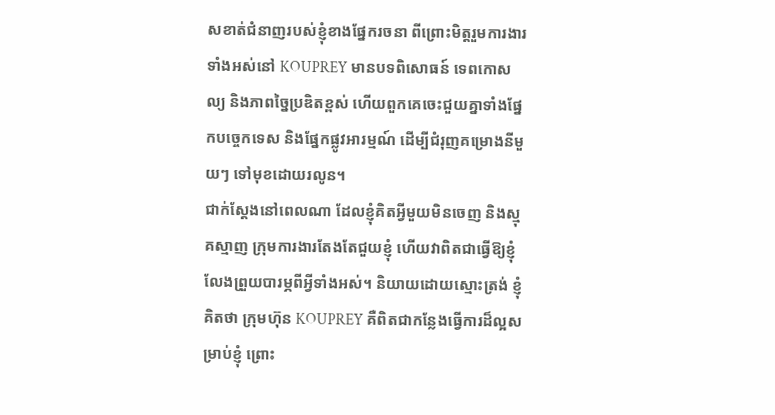សខាត់ជំនាញរបស់ខ្ញុំខាងផ្នែករចនា ពីព្រោះមិត្តរួមការងារទាំងអស់នៅ KOUPREY មានបទពិសោធន៍ ទេពកោសល្យ និងភាពច្នៃប្រឌិតខ្ពស់ ហើយពួកគេចេះជួយគ្នាទាំងផ្នែកបច្ចេកទេស និងផ្នែកផ្លូវអារម្មណ៍ ដើម្បីជំរុញគម្រោងនីមួយៗ ទៅមុខដោយរលូន។
ជាក់ស្តែងនៅពេលណា ដែលខ្ញុំគិតអ្វីមួយមិនចេញ និងស្មុគស្មាញ ក្រុមការងារតែងតែជួយខ្ញុំ ហើយវាពិតជាធ្វើឱ្យខ្ញុំលែងព្រួយបារម្ភពីអ្វីទាំងអស់។ និយាយដោយស្មោះត្រង់ ខ្ញុំគិតថា ក្រុមហ៊ុន KOUPREY គឺពិតជាកន្លែងធ្វើការដ៏ល្អសម្រាប់ខ្ញុំ ព្រោះ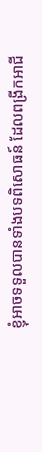ខ្ញុំអាចទទួលបានទាំងបទពិសោធន៍ ដែលពង្រីកអាជី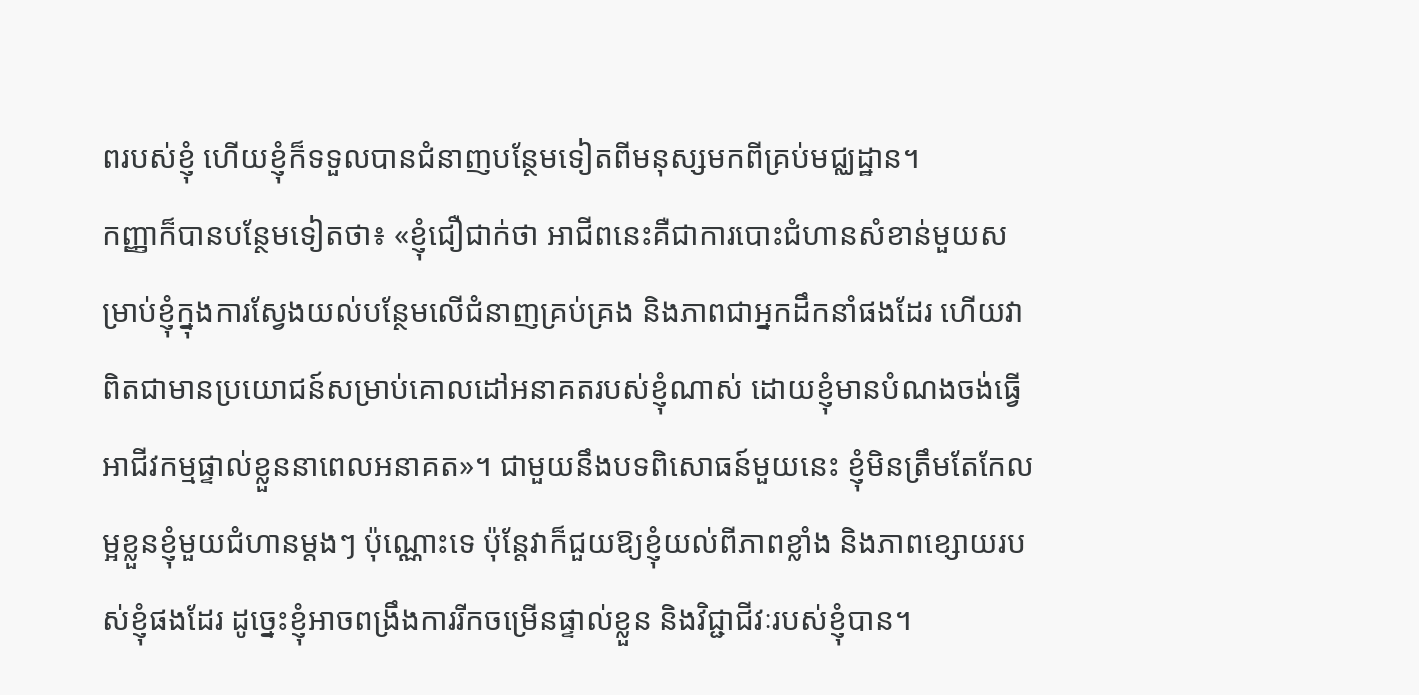ពរបស់ខ្ញុំ ហើយខ្ញុំក៏ទទួលបានជំនាញបន្ថែមទៀតពីមនុស្សមកពីគ្រប់មជ្ឈដ្ឋាន។
កញ្ញាក៏បានបន្ថែមទៀតថា៖ «ខ្ញុំជឿជាក់ថា អាជីពនេះគឺជាការបោះជំហានសំខាន់មួយសម្រាប់ខ្ញុំក្នុងការស្វែងយល់បន្ថែមលើជំនាញគ្រប់គ្រង និងភាពជាអ្នកដឹកនាំផងដែរ ហើយវាពិតជាមានប្រយោជន៍សម្រាប់គោលដៅអនាគតរបស់ខ្ញុំណាស់ ដោយខ្ញុំមានបំណងចង់ធ្វើអាជីវកម្មផ្ទាល់ខ្លួននាពេលអនាគត»។ ជាមួយនឹងបទពិសោធន៍មួយនេះ ខ្ញុំមិនត្រឹមតែកែលម្អខ្លួនខ្ញុំមួយជំហានម្តងៗ ប៉ុណ្ណោះទេ ប៉ុន្តែវាក៏ជួយឱ្យខ្ញុំយល់ពីភាពខ្លាំង និងភាពខ្សោយរបស់ខ្ញុំផងដែរ ដូច្នេះខ្ញុំអាចពង្រឹងការរីកចម្រើនផ្ទាល់ខ្លួន និងវិជ្ជាជីវៈរបស់ខ្ញុំបាន។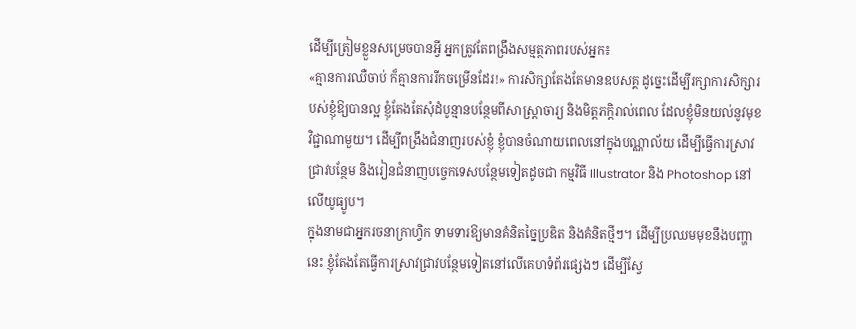ដើម្បីត្រៀមខ្លួនសម្រេចបានអ្វី អ្នកត្រូវតែពង្រឹងសម្មត្ថភាពរបស់អ្នក៖
«គ្មានការឈឺចាប់ ក៏គ្មានការរីកចម្រើនដែរ!» ការសិក្សាតែងតែមានឧបសគ្គ ដូច្នេះដើម្បីរក្សាការសិក្សារបស់ខ្ញុំឱ្យបានល្អ ខ្ញុំតែងតែសុំដំបូន្មានបន្ថែមពីសាស្រ្តាចារ្យ និងមិត្តភក្តិរាល់ពេល ដែលខ្ញុំមិនយល់នូវមុខវិជ្ជាណាមួយ។ ដើម្បីពង្រឹងជំនាញរបស់ខ្ញុំ ខ្ញុំបានចំណាយពេលនៅក្នុងបណ្ណាល័យ ដើម្បីធ្វើការស្រាវជ្រាវបន្ថែម និងរៀនជំនាញបច្ចេកទេសបន្ថែមទៀតដូចជា កម្មវិធី Illustrator និង Photoshop នៅលើយូធ្យូប។
ក្នុងនាមជាអ្នករចនាក្រាហ្វិក ទាមទារឱ្យមានគំនិតច្នៃប្រឌិត និងគំនិតថ្មីៗ។ ដើម្បីប្រឈមមុខនឹងបញ្ហានេះ ខ្ញុំតែងតែធ្វើការស្រាវជ្រាវបន្ថែមទៀតនៅលើគេហទំព័រផ្សេងៗ ដើម្បីស្វែ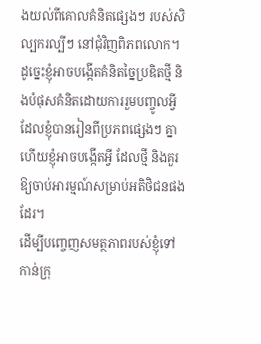ងយល់ពីគោលគំនិតផ្សេងៗ របស់សិល្បករល្បីៗ នៅជុំវិញពិភពលោក។ ដូច្នេះខ្ញុំអាចបង្កើតគំនិតច្នៃប្រឌិតថ្មី និងបំផុសគំនិតដោយការរួមបញ្ចូលអ្វី ដែលខ្ញុំបានរៀនពីប្រភពផ្សេងៗ គ្នាហើយខ្ញុំអាចបង្កើតអ្វី ដែលថ្មី និងគួរឱ្យចាប់អារម្មណ៍សម្រាប់អតិថិជនផងដែរ។
ដើម្បីបញ្ចេញសមត្ថភាពរបស់ខ្ញុំទៅកាន់ក្រុ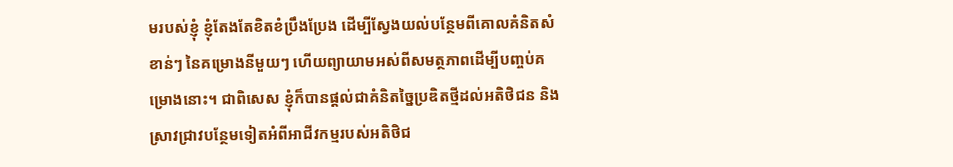មរបស់ខ្ញុំ ខ្ញុំតែងតែខិតខំប្រឹងប្រែង ដើម្បីស្វែងយល់បន្ថែមពីគោលគំនិតសំខាន់ៗ នៃគម្រោងនីមួយៗ ហើយព្យាយាមអស់ពីសមត្ថភាពដើម្បីបញ្ចប់គម្រោងនោះ។ ជាពិសេស ខ្ញុំក៏បានផ្តល់ជាគំនិតច្នៃប្រឌិតថ្មីដល់អតិថិជន និងស្រាវជ្រាវបន្ថែមទៀតអំពីអាជីវកម្មរបស់អតិថិជ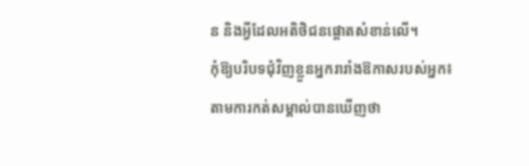ន និងអ្វីដែលអតិថិជនផ្តោតសំខាន់លើ។
កុំឱ្យបរិបទជុំវិញខ្លួនអ្នករារាំងឱកាសរបស់អ្នក៖
តាមការកត់សម្គាល់បានឃើញថា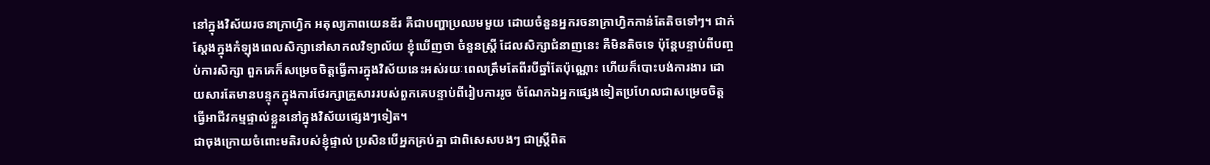នៅក្នុងវិស័យរចនាក្រាហ្វិក អតុល្យភាពយេនឌ័រ គឺជាបញ្ហាប្រឈមមួយ ដោយចំនួនអ្នករចនាក្រាហ្វិកកាន់តែតិចទៅៗ។ ជាក់ស្តែងក្នុងកំឡុងពេលសិក្សានៅសាកលវិទ្យាល័យ ខ្ញុំឃើញថា ចំនួនស្រ្តី ដែលសិក្សាជំនាញនេះ គឺមិនតិចទេ ប៉ុន្តែបន្ទាប់ពីបញ្ចប់ការសិក្សា ពួកគេក៏សម្រេចចិត្តធ្វើការក្នុងវិស័យនេះអស់រយៈពេលត្រឹមតែពីរបីឆ្នាំតែប៉ុណ្ណោះ ហើយក៏បោះបង់ការងារ ដោយសារតែមានបន្ទុកក្នុងការថែរក្សាគ្រួសាររបស់ពួកគេបន្ទាប់ពីរៀបការរូច ចំណែកឯអ្នកផ្សេងទៀតប្រហែលជាសម្រេចចិត្តធ្វើអាជីវកម្មផ្ទាល់ខ្លួននៅក្នុងវិស័យផ្សេងៗទៀត។
ជាចុងក្រោយចំពោះមតិរបស់ខ្ញុំផ្ទាល់ ប្រសិនបើអ្នកគ្រប់គ្នា ជាពិសេសបងៗ ជាស្រ្តីពិត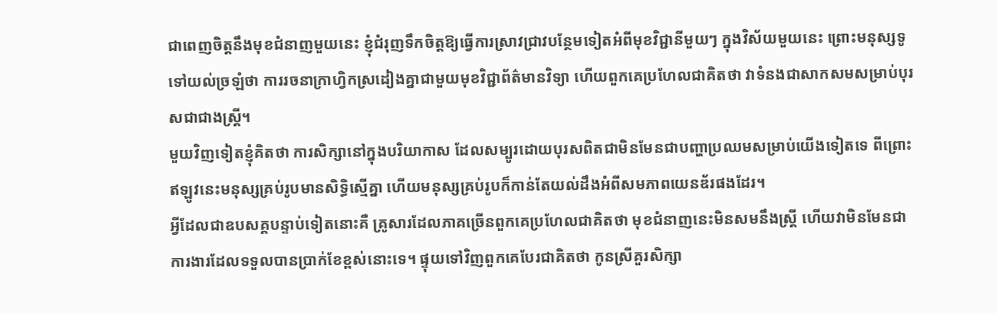ជាពេញចិត្តនឹងមុខជំនាញមួយនេះ ខ្ញុំជំរុញទឹកចិត្តឱ្យធ្វើការស្រាវជ្រាវបន្ថែមទៀតអំពីមុខវិជ្ជានីមួយៗ ក្នុងវិស័យមួយនេះ ព្រោះមនុស្សទូទៅយល់ច្រឡំថា ការរចនាក្រាហ្វិកស្រដៀងគ្នាជាមួយមុខវិជ្ជាព័ត៌មានវិទ្យា ហើយពួកគេប្រហែលជាគិតថា វាទំនងជាសាកសមសម្រាប់បុរសជាជាងស្ត្រី។
មួយវិញទៀតខ្ញុំគិតថា ការសិក្សានៅក្នុងបរិយាកាស ដែលសម្បូរដោយបុរសពិតជាមិនមែនជាបញ្ហាប្រឈមសម្រាប់យើងទៀតទេ ពីព្រោះឥឡូវនេះមនុស្សគ្រប់រូបមានសិទ្ធិស្មើគ្នា ហើយមនុស្សគ្រប់រូបក៏កាន់តែយល់ដឹងអំពីសមភាពយេនឌ័រផងដែរ។
អ្វីដែលជាឧបសគ្គបន្ទាប់ទៀតនោះគឺ គ្រូសារដែលភាគច្រើនពួកគេប្រហែលជាគិតថា មុខជំនាញនេះមិនសមនឹងស្ត្រី ហើយវាមិនមែនជាការងារដែលទទួលបានប្រាក់ខែខ្ពស់នោះទេ។ ផ្ទុយទៅវិញពួកគេបែរជាគិតថា កូនស្រីគួរសិក្សា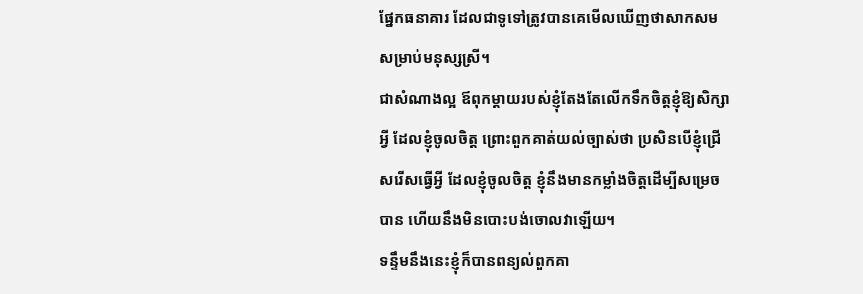ផ្នែកធនាគារ ដែលជាទូទៅត្រូវបានគេមើលឃើញថាសាកសមសម្រាប់មនុស្សស្រី។
ជាសំណាងល្អ ឪពុកម្តាយរបស់ខ្ញុំតែងតែលើកទឹកចិត្តខ្ញុំឱ្យសិក្សាអ្វី ដែលខ្ញុំចូលចិត្ត ព្រោះពួកគាត់យល់ច្បាស់ថា ប្រសិនបើខ្ញុំជ្រើសរើសធ្វើអ្វី ដែលខ្ញុំចូលចិត្ត ខ្ញុំនឹងមានកម្លាំងចិត្តដើម្បីសម្រេចបាន ហើយនឹងមិនបោះបង់ចោលវាឡើយ។
ទន្ទឹមនឹងនេះខ្ញុំក៏បានពន្យល់ពួកគា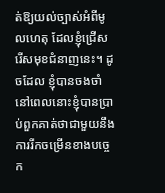ត់ឱ្យយល់ច្បាស់អំពីមូលហេតុ ដែលខ្ញុំជ្រើសរើសមុខជំនាញនេះ។ ដូចដែល ខ្ញុំបានចងចាំនៅពេលនោះខ្ញុំបានប្រាប់ពួកគាត់ថាជាមួយនឹងការរីកចម្រើនខាងបច្ចេក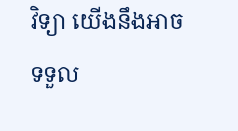វិទ្យា យើងនឹងអាចទទួល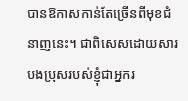បានឱកាសកាន់តែច្រើនពីមុខជំនាញនេះ។ ជាពិសេសដោយសារបងប្រុសរបស់ខ្ញុំជាអ្នករ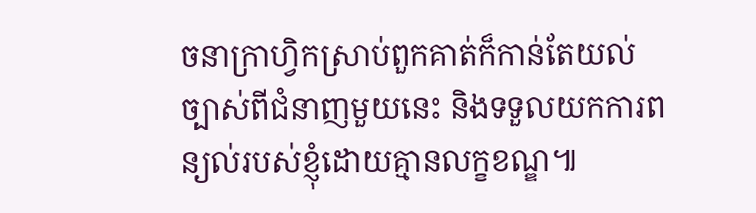ចនាក្រាហ្វិកស្រាប់ពួកគាត់ក៏កាន់តែយល់ច្បាស់ពីជំនាញមួយនេះ និងទទួលយកការពន្យល់របស់ខ្ញុំដោយគ្មានលក្ខខណ្ឌ៕